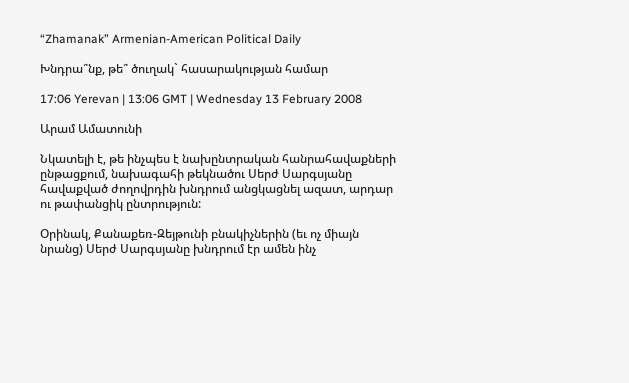“Zhamanak” Armenian-American Political Daily

Խնդրա՞նք, թե՞ ծուղակ` հասարակության համար

17:06 Yerevan | 13:06 GMT | Wednesday 13 February 2008

Արամ Ամատունի

Նկատելի է, թե ինչպես է նախընտրական հանրահավաքների ընթացքում, նախագահի թեկնածու Սերժ Սարգսյանը հավաքված ժողովրդին խնդրում անցկացնել ազատ, արդար ու թափանցիկ ընտրություն:

Օրինակ, Քանաքեռ-Զեյթունի բնակիչներին (եւ ոչ միայն նրանց) Սերժ Սարգսյանը խնդրում էր ամեն ինչ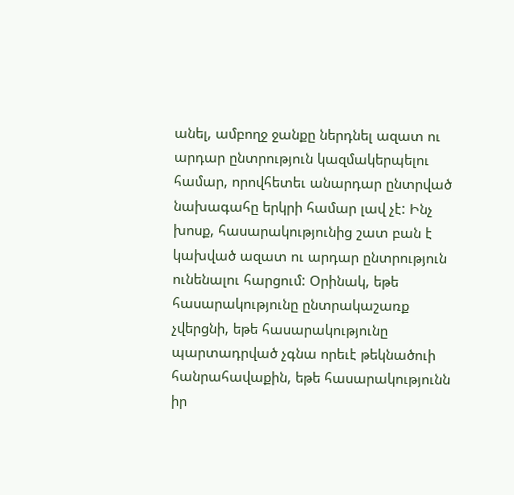անել, ամբողջ ջանքը ներդնել ազատ ու արդար ընտրություն կազմակերպելու համար, որովհետեւ անարդար ընտրված նախագահը երկրի համար լավ չէ: Ինչ խոսք, հասարակությունից շատ բան է կախված ազատ ու արդար ընտրություն ունենալու հարցում: Օրինակ, եթե հասարակությունը ընտրակաշառք չվերցնի, եթե հասարակությունը պարտադրված չգնա որեւէ թեկնածուի հանրահավաքին, եթե հասարակությունն իր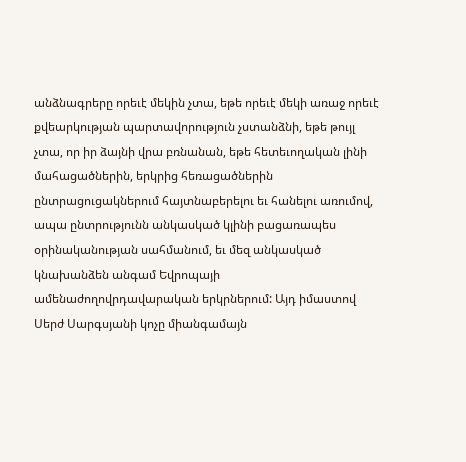անձնագրերը որեւէ մեկին չտա, եթե որեւէ մեկի առաջ որեւէ քվեարկության պարտավորություն չստանձնի, եթե թույլ չտա, որ իր ձայնի վրա բռնանան, եթե հետեւողական լինի մահացածներին, երկրից հեռացածներին ընտրացուցակներում հայտնաբերելու եւ հանելու առումով, ապա ընտրությունն անկասկած կլինի բացառապես օրինականության սահմանում, եւ մեզ անկասկած կնախանձեն անգամ Եվրոպայի ամենաժողովրդավարական երկրներում: Այդ իմաստով Սերժ Սարգսյանի կոչը միանգամայն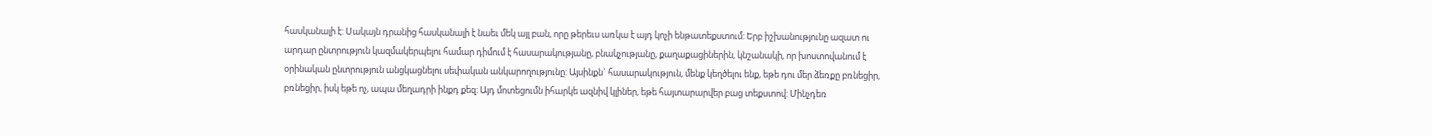հասկանալի է: Սակայն դրանից հասկանալի է նաեւ մեկ այլ բան, որը թերեւս առկա է այդ կոչի ենթատեքստում: Երբ իշխանությունը ազատ ու արդար ընտրություն կազմակերպելու համար դիմում է հասարակությանը, բնակչությանը, քաղաքացիներին, կնշանակի, որ խոստովանում է օրինական ընտրություն անցկացնելու սեփական անկարողությունը: Այսինքն` հասարակություն, մենք կեղծելու ենք, եթե դու մեր ձեռքը բռնեցիր, բռնեցիր, իսկ եթե ոչ, ապա մեղադրի ինքդ քեզ: Այդ մոտեցումն իհարկե ազնիվ կլիներ, եթե հայտարարվեր բաց տեքստով: Մինչդեռ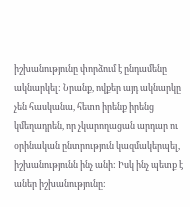իշխանությունը փորձում է ընդամենը ակնարկել: Նրանք, ովքեր այդ ակնարկը չեն հասկանա, հետո իրենք իրենց կմեղադրեն, որ չկարողացան արդար ու օրինական ընտրություն կազմակերպել, իշխանությունն ինչ անի: Իսկ ինչ պետք է աներ իշխանությունը: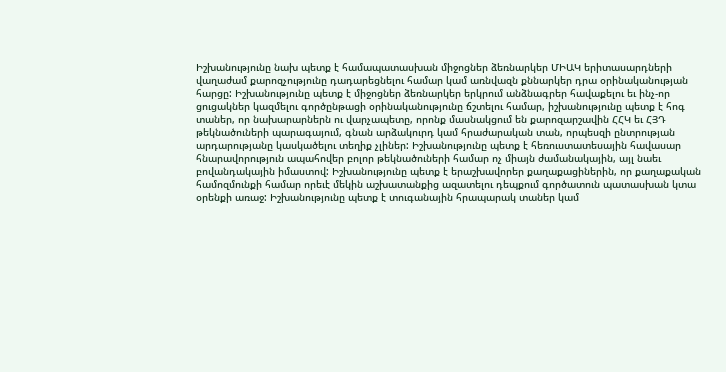Իշխանությունը նախ պետք է համապատասխան միջոցներ ձեռնարկեր ՄԻԱԿ երիտասարդների վաղաժամ քարոզչությունը դադարեցնելու համար կամ առնվազն քննարկեր դրա օրինականության հարցը: Իշխանությունը պետք է միջոցներ ձեռնարկեր երկրում անձնագրեր հավաքելու եւ ինչ-որ ցուցակներ կազմելու գործընթացի օրինականությունը ճշտելու համար, իշխանությունը պետք է հոգ տաներ, որ նախարարներն ու վարչապետը, որոնք մասնակցում են քարոզարշավին ՀՀԿ եւ ՀՅԴ թեկնածուների պարագայում, գնան արձակուրդ կամ հրաժարական տան, որպեսզի ընտրության արդարությանը կասկածելու տեղիք չլիներ: Իշխանությունը պետք է հեռուստատեսային հավասար հնարավորություն ապահովեր բոլոր թեկնածուների համար ոչ միայն ժամանակային, այլ նաեւ բովանդակային իմաստով: Իշխանությունը պետք է երաշխավորեր քաղաքացիներին, որ քաղաքական համոզմունքի համար որեւէ մեկին աշխատանքից ազատելու դեպքում գործատուն պատասխան կտա օրենքի առաջ: Իշխանությունը պետք է տուգանային հրապարակ տաներ կամ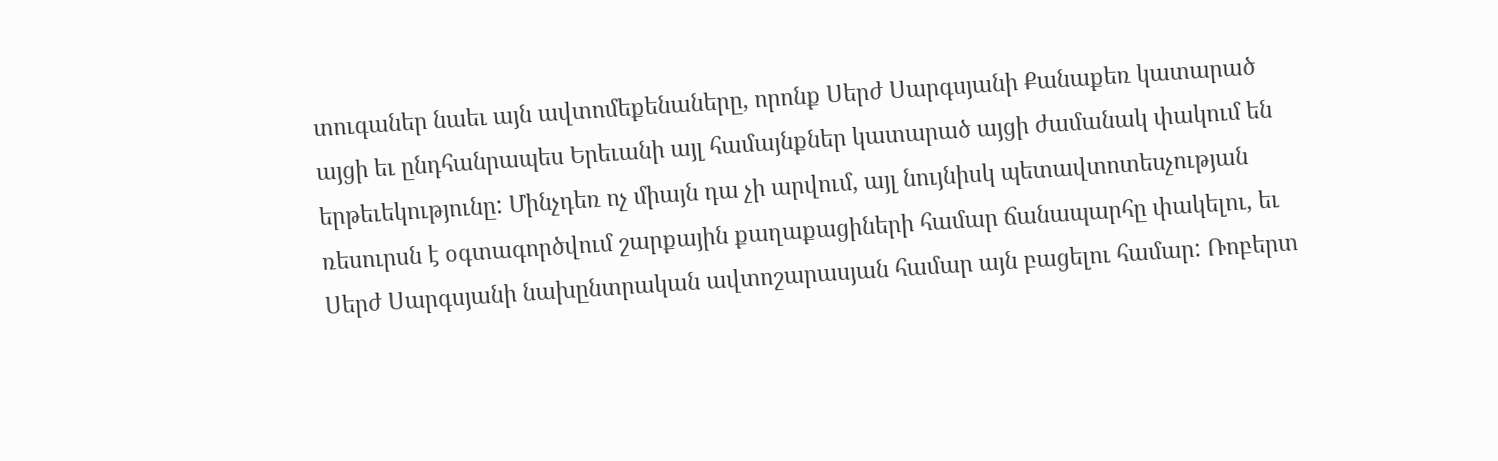տուգաներ նաեւ այն ավտոմեքենաները, որոնք Սերժ Սարգսյանի Քանաքեռ կատարած այցի եւ ընդհանրապես Երեւանի այլ համայնքներ կատարած այցի ժամանակ փակում են երթեւեկությունը: Մինչդեռ ոչ միայն դա չի արվում, այլ նույնիսկ պետավտոտեսչության ռեսուրսն է օգտագործվում շարքային քաղաքացիների համար ճանապարհը փակելու, եւ Սերժ Սարգսյանի նախընտրական ավտոշարասյան համար այն բացելու համար: Ռոբերտ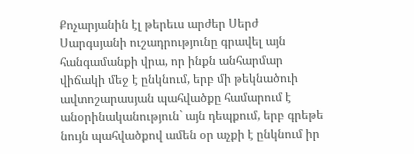Քոչարյանին էլ թերեւս արժեր Սերժ Սարգսյանի ուշադրությունը գրավել այն հանգամանքի վրա, որ ինքն անհարմար վիճակի մեջ է ընկնում, երբ մի թեկնածուի ավտոշարասյան պահվածքը համարում է անօրինականություն` այն դեպքում, երբ գրեթե նույն պահվածքով ամեն օր աչքի է ընկնում իր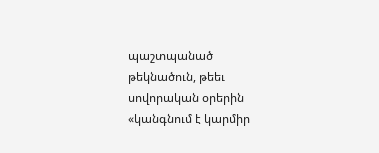պաշտպանած թեկնածուն, թեեւ սովորական օրերին «կանգնում է կարմիր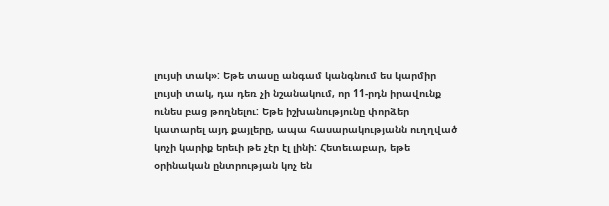լույսի տակ»: Եթե տասը անգամ կանգնում ես կարմիր լույսի տակ, դա դեռ չի նշանակում, որ 11-րդն իրավունք ունես բաց թողնելու: Եթե իշխանությունը փորձեր կատարել այդ քայլերը, ապա հասարակությանն ուղղված կոչի կարիք երեւի թե չէր էլ լինի: Հետեւաբար, եթե օրինական ընտրության կոչ են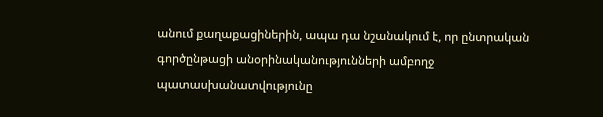անում քաղաքացիներին, ապա դա նշանակում է, որ ընտրական գործընթացի անօրինականությունների ամբողջ պատասխանատվությունը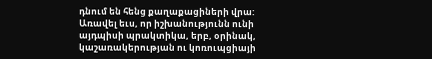դնում են հենց քաղաքացիների վրա: Առավել եւս, որ իշխանությունն ունի այդպիսի պրակտիկա, երբ, օրինակ, կաշառակերության ու կոռուպցիայի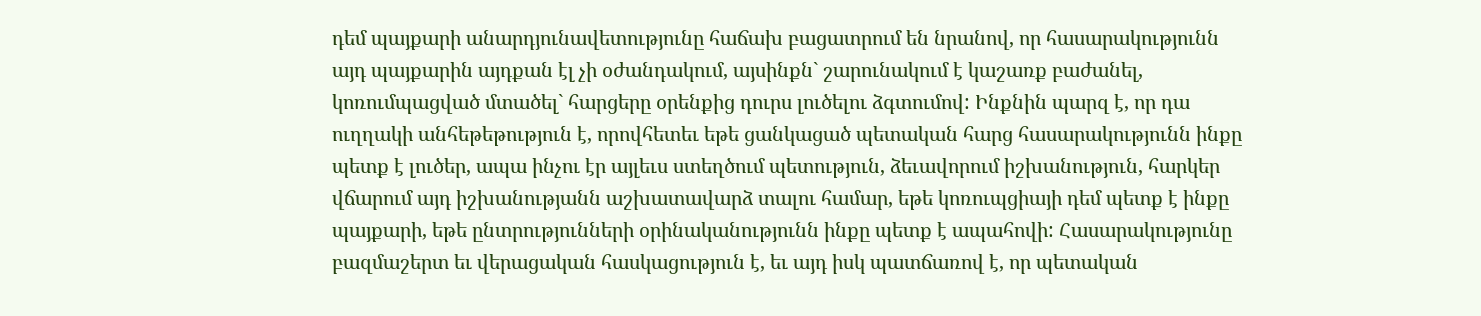դեմ պայքարի անարդյունավետությունը հաճախ բացատրում են նրանով, որ հասարակությունն այդ պայքարին այդքան էլ չի օժանդակում, այսինքն` շարունակում է կաշառք բաժանել, կոռումպացված մտածել` հարցերը օրենքից դուրս լուծելու ձգտումով: Ինքնին պարզ է, որ դա ուղղակի անհեթեթություն է, որովհետեւ եթե ցանկացած պետական հարց հասարակությունն ինքը պետք է լուծեր, ապա ինչու էր այլեւս ստեղծում պետություն, ձեւավորում իշխանություն, հարկեր վճարում այդ իշխանությանն աշխատավարձ տալու համար, եթե կոռուպցիայի դեմ պետք է ինքը պայքարի, եթե ընտրությունների օրինականությունն ինքը պետք է ապահովի: Հասարակությունը բազմաշերտ եւ վերացական հասկացություն է, եւ այդ իսկ պատճառով է, որ պետական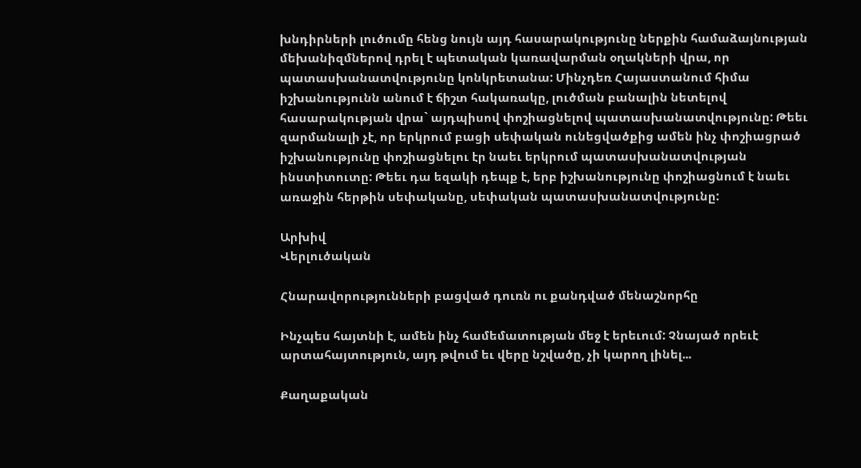խնդիրների լուծումը հենց նույն այդ հասարակությունը ներքին համաձայնության մեխանիզմներով դրել է պետական կառավարման օղակների վրա, որ պատասխանատվությունը կոնկրետանա: Մինչդեռ Հայաստանում հիմա իշխանությունն անում է ճիշտ հակառակը, լուծման բանալին նետելով հասարակության վրա` այդպիսով փոշիացնելով պատասխանատվությունը: Թեեւ զարմանալի չէ, որ երկրում բացի սեփական ունեցվածքից ամեն ինչ փոշիացրած իշխանությունը փոշիացնելու էր նաեւ երկրում պատասխանատվության ինստիտուտը: Թեեւ դա եզակի դեպք է, երբ իշխանությունը փոշիացնում է նաեւ առաջին հերթին սեփականը, սեփական պատասխանատվությունը:

Արխիվ
Վերլուծական

Հնարավորությունների բացված դուռն ու քանդված մենաշնորհը

Ինչպես հայտնի է, ամեն ինչ համեմատության մեջ է երեւում: Չնայած որեւէ արտահայտություն, այդ թվում եւ վերը նշվածը, չի կարող լինել...

Քաղաքական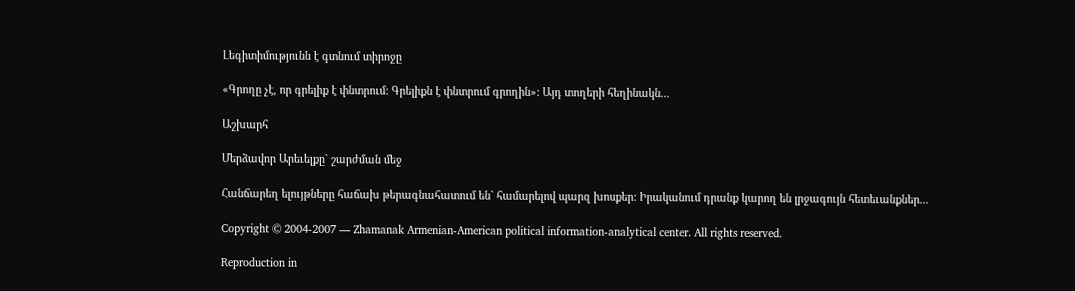Լեգիտիմությունն է գտնում տիրոջը

«Գրողը չէ, որ գրելիք է փնտրում: Գրելիքն է փնտրում գրողին»: Այդ տողերի հեղինակն...

Աշխարհ

Մերձավոր Արեւելքը` շարժման մեջ

Հանճարեղ ելույթները հաճախ թերագնահատում են` համարելով պարզ խոսքեր: Իրականում դրանք կարող են լրջագույն հետեւանքներ...

Copyright © 2004-2007 — Zhamanak Armenian-American political information-analytical center. All rights reserved.

Reproduction in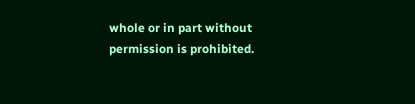whole or in part without permission is prohibited.